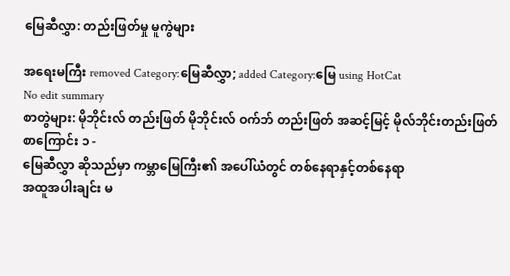မြေဆီလွှာ: တည်းဖြတ်မှု မူကွဲများ

အရေးမကြီး removed Category:မြေဆီလွှာ; added Category:မြေ using HotCat
No edit summary
စာတွဲများ: မိုဘိုင်းလ် တည်းဖြတ် မိုဘိုင်းလ် ဝက်ဘ် တည်းဖြတ် အဆင့်မြင့် မိုလ်ဘိုင်းတည်းဖြတ်
စာကြောင်း ၁ -
မြေဆီလွှာ ဆိုသည်မှာ ကမ္ဘာမြေကြီး၏ အပေါ်ယံတွင် တစ်နေရာနှင့်တစ်နေရာ
အထူအပါးချင်း မ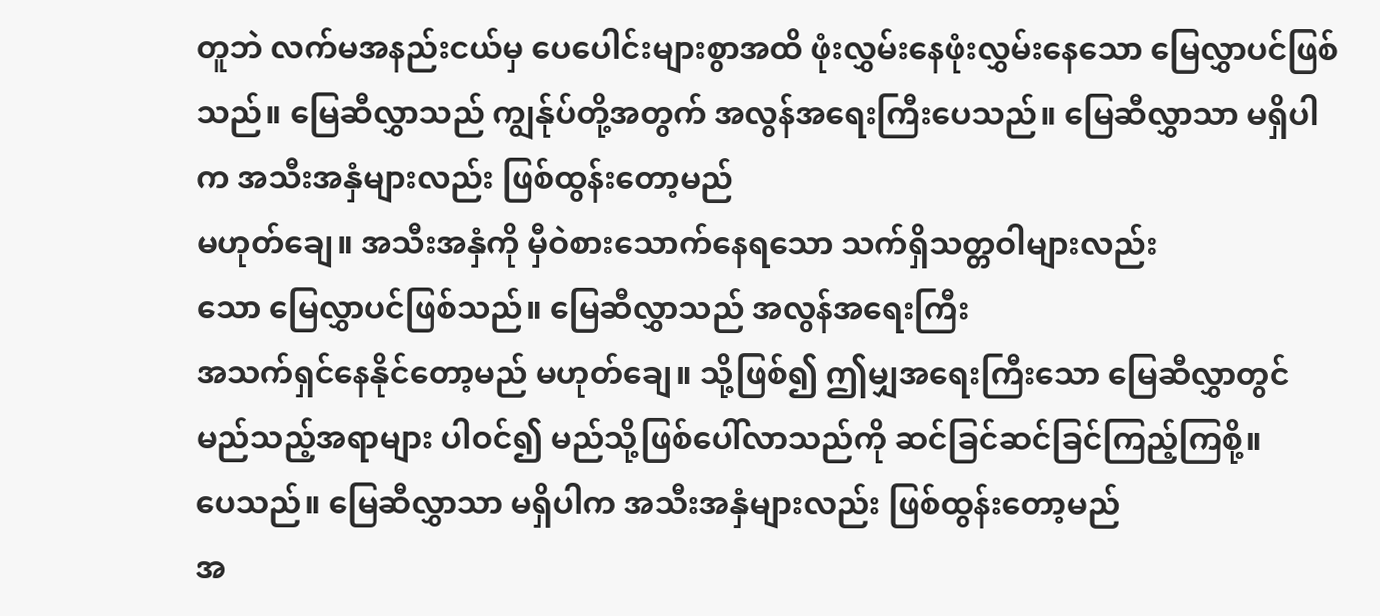တူဘဲ လက်မအနည်းငယ်မှ ပေပေါင်းများစွာအထိ ဖုံးလွှမ်းနေဖုံးလွှမ်းနေသော မြေလွှာပင်ဖြစ်သည်။ မြေဆီလွှာသည် ကျွန်ုပ်တို့အတွက် အလွန်အရေးကြီးပေသည်။ မြေဆီလွှာသာ မရှိပါက အသီးအနှံများလည်း ဖြစ်ထွန်းတော့မည်
မဟုတ်ချေ။ အသီးအနှံကို မှီဝဲစားသောက်နေရသော သက်ရှိသတ္တဝါများလည်း
သော မြေလွှာပင်ဖြစ်သည်။ မြေဆီလွှာသည် အလွန်အရေးကြီး
အသက်ရှင်နေနိုင်တော့မည် မဟုတ်ချေ။ သို့ဖြစ်၍ ဤမျှအရေးကြီးသော မြေဆီလွှာတွင် မည်သည့်အရာများ ပါဝင်၍ မည်သို့ဖြစ်ပေါ်လာသည်ကို ဆင်ခြင်ဆင်ခြင်ကြည့်ကြစို့။
ပေသည်။ မြေဆီလွှာသာ မရှိပါက အသီးအနှံများလည်း ဖြစ်ထွန်းတော့မည်
အ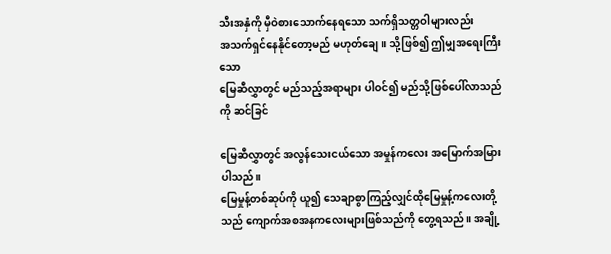သီးအနှံကို မှီဝဲစားသောက်နေရသော သက်ရှိသတ္တဝါများလည်း
အသက်ရှင်နေနိုင်တော့မည် မဟုတ်ချေ။ သို့ဖြစ်၍ ဤမျှအရေးကြီးသော
မြေဆီလွှာတွင် မည်သည့်အရာများ ပါဝင်၍ မည်သို့ဖြစ်ပေါ်လာသည်ကို ဆင်ခြင်

မြေဆီလွှာတွင် အလွန်သေးငယ်သော အမှုန်ကလေး အမြောက်အမြားပါသည်။
မြေမှုန့်တစ်ဆုပ်ကို ယူ၍ သေချာစွာကြည့်လျှင်ထိုမြေမှုန့်ကလေးတို့သည် ကျောက်အစအနကလေးများဖြစ်သည်ကို တွေ့ရသည်။ အချို့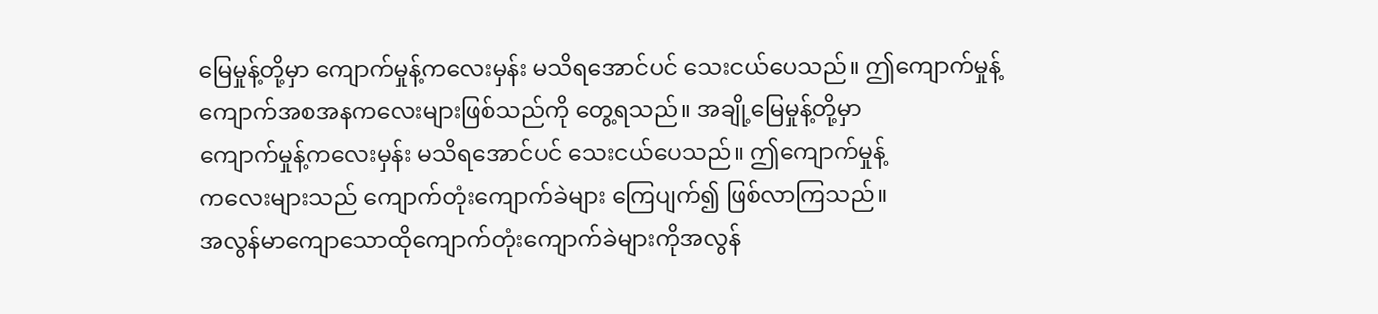မြေမှုန့်တို့မှာ ကျောက်မှုန့်ကလေးမှန်း မသိရအောင်ပင် သေးငယ်ပေသည်။ ဤကျောက်မှုန့်
ကျောက်အစအနကလေးများဖြစ်သည်ကို တွေ့ရသည်။ အချို့မြေမှုန့်တို့မှာ
ကျောက်မှုန့်ကလေးမှန်း မသိရအောင်ပင် သေးငယ်ပေသည်။ ဤကျောက်မှုန့်
ကလေးများသည် ကျောက်တုံးကျောက်ခဲများ ကြေပျက်၍ ဖြစ်လာကြသည်။
အလွန်မာကျောသောထိုကျောက်တုံးကျောက်ခဲများကိုအလွန်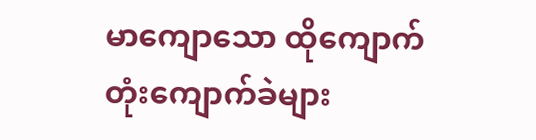မာကျောသော ထိုကျောက်တုံးကျောက်ခဲများ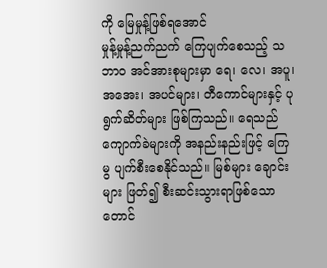ကို မြေမှုန့်ဖြစ်ရအောင်
မှုန့်မှုန့်ညက်ညက် ကြေပျက်စေသည့် သဘာဝ အင်အားစုများမှာ ရေ၊ လေ၊ အပူ၊ အအေး၊ အပင်များ၊ တီကောင်များနှင့် ပုရွက်ဆိတ်များ ဖြစ်ကြသည်။ ရေသည် ကျောက်ခဲများကို အနည်းနည်းဖြင့် ကြေမွ ပျက်စီးစေနိုင်သည်။ မြစ်များ ချောင်းများ ဖြတ်၍ စီးဆင်းသွားရာဖြစ်သော တောင်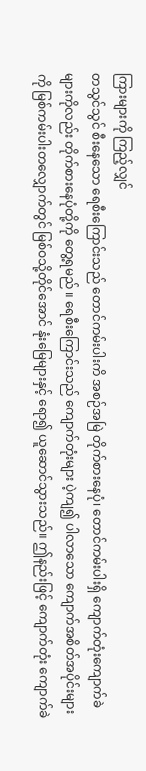ကြားများကို ကြည့်လျှင်
တသွင်သွင် စီးနေသော ရေစီးကြောင်းသည် တောင်ကမ်းပါးကိ အစဉ်အမြဲ တိုက်စားနေပုံ၊ တောင်ကမ်းပါးရှိ ကျောက်တုံးကျောက်ခဲများကိုလည်း တိုက်စားနေပုံတို့ကို တွေ့ရမည် ။ ရေစီးကြောင်းသည် ကျောက်တုံးများ ပဲ့ကျ၍ ပါလာသော ကျောက်အစိတ်အပိုင်းများကို မြစ်ကမ်းပါးတလျှောက်တွင် မြစ်ဝသို့တိုင်အောင် နုံးမြေများနှင့် ရော၍ ယူဆောင်သွားသည်။ ဤနည်းဖြင့် ကျောက်တုံး ကျောက်ခဲ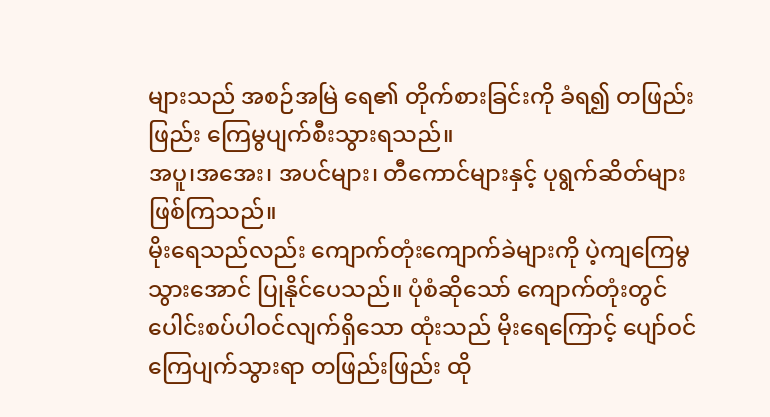များသည် အစဉ်အမြဲ ရေ၏ တိုက်စားခြင်းကို ခံရ၍ တဖြည်းဖြည်း ကြေမွပျက်စီးသွားရသည်။
အပူ၊အအေး၊ အပင်များ၊ တီကောင်များနှင့် ပုရွက်ဆိတ်များ ဖြစ်ကြသည်။
မိုးရေသည်လည်း ကျောက်တုံးကျောက်ခဲများကို ပဲ့ကျကြေမွသွားအောင် ပြုနိုင်ပေသည်။ ပုံစံဆိုသော် ကျောက်တုံးတွင် ပေါင်းစပ်ပါဝင်လျက်ရှိသော ထုံးသည် မိုးရေကြောင့် ပျော်ဝင်ကြေပျက်သွားရာ တဖြည်းဖြည်း ထို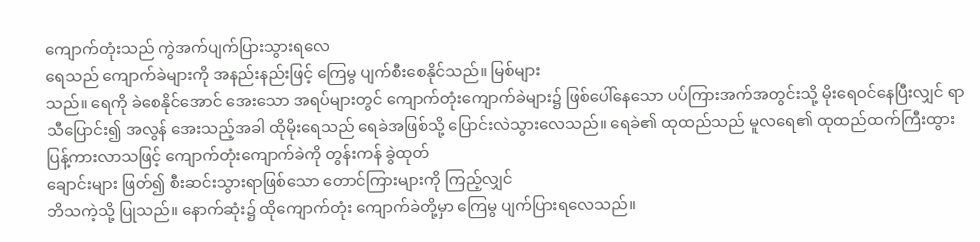ကျောက်တုံးသည် ကွဲအက်ပျက်ပြားသွားရလေ
ရေသည် ကျောက်ခဲများကို အနည်းနည်းဖြင့် ကြေမွ ပျက်စီးစေနိုင်သည်။ မြစ်များ
သည်။ ရေကို ခဲစေနိုင်အောင် အေးသော အရပ်များတွင် ကျောက်တုံးကျောက်ခဲများ၌ ဖြစ်ပေါ်နေသော ပပ်ကြားအက်အတွင်းသို့ မိုးရေဝင်နေပြီးလျှင် ရာသီပြောင်း၍ အလွန် အေးသည့်အခါ ထိုမိုးရေသည် ရေခဲအဖြစ်သို့ ပြောင်းလဲသွားလေသည်။ ရေခဲ၏ ထုထည်သည် မူလရေ၏ ထုထည်ထက်ကြီးထွား ပြန့်ကားလာသဖြင့် ကျောက်တုံးကျောက်ခဲကို တွန်းကန် ခွဲထုတ်
ချောင်းများ ဖြတ်၍ စီးဆင်းသွားရာဖြစ်သော တောင်ကြားများကို ကြည့်လျှင်
ဘိသကဲ့သို့ ပြုသည်။ နောက်ဆုံး၌ ထိုကျောက်တုံး ကျောက်ခဲတို့မှာ ကြေမွ ပျက်ပြားရလေသည်။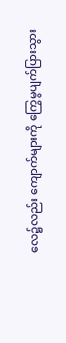လေ၌လည်း ကျောက်များကို ကြွေမွပျက်ပြားသွား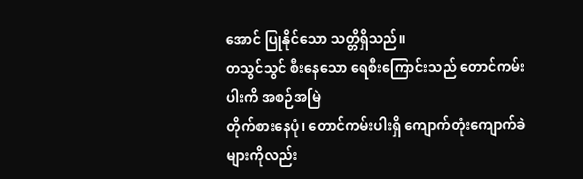အောင် ပြုနိုင်သော သတ္တိရှိသည်။
တသွင်သွင် စီးနေသော ရေစီးကြောင်းသည် တောင်ကမ်းပါးကိ အစဉ်အမြဲ
တိုက်စားနေပုံ၊ တောင်ကမ်းပါးရှိ ကျောက်တုံးကျောက်ခဲများကိုလည်း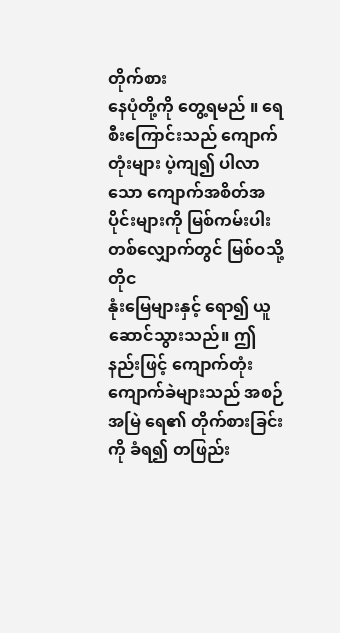တိုက်စား
နေပုံတို့ကို တွေ့ရမည် ။ ရေစီးကြောင်းသည် ကျောက်တုံးများ ပဲ့ကျ၍ ပါလာ
သော ကျောက်အစိတ်အပိုင်းများကို မြစ်ကမ်းပါးတစ်လျှောက်တွင် မြစ်ဝသို့တိုင
နုံးမြေများနှင့် ရော၍ ယူဆောင်သွားသည်။ ဤနည်းဖြင့် ကျောက်တုံး
ကျောက်ခဲများသည် အစဉ်အမြဲ ရေ၏ တိုက်စားခြင်းကို ခံရ၍ တဖြည်း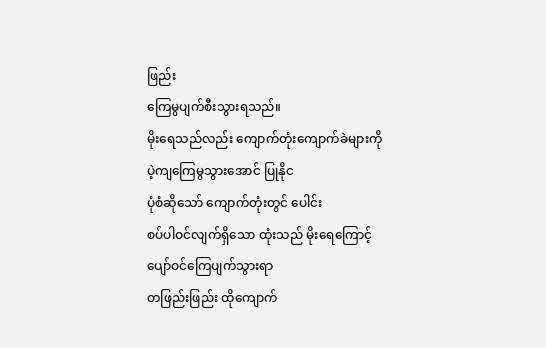ဖြည်း
ကြေမွပျက်စီးသွားရသည်။
မိုးရေသည်လည်း ကျောက်တုံးကျောက်ခဲများကို ပဲ့ကျကြေမွသွားအောင် ပြုနိုင
ပုံစံဆိုသော် ကျောက်တုံးတွင် ပေါင်း
စပ်ပါဝင်လျက်ရှိသော ထုံးသည် မိုးရေကြောင့် ပျော်ဝင်ကြေပျက်သွားရာ
တဖြည်းဖြည်း ထိုကျောက်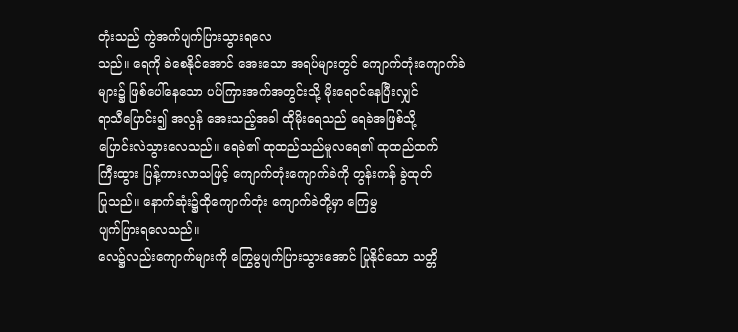တုံးသည် ကွဲအက်ပျက်ပြားသွားရလေ
သည်။ ရေကို ခဲစေနိုင်အောင် အေးသော အရပ်များတွင် ကျောက်တုံးကျောက်ခဲ
များ၌ ဖြစ်ပေါ်နေသော ပပ်ကြားအက်အတွင်းသို့ မိုးရေဝင်နေပြီးလျှင်
ရာသီပြောင်း၍ အလွန် အေးသည့်အခါ ထိုမိုးရေသည် ရေခဲအဖြစ်သို့
ပြောင်းလဲသွားလေသည်။ ရေခဲ၏ ထုထည်သည်မူလရေ၏ ထုထည်ထက်
ကြီးထွား ပြန့်ကားလာသဖြင့် ကျောက်တုံးကျောက်ခဲကို တွန်းကန် ခွဲထုတ်
ပြုသည်။ နောက်ဆုံး၌ထိုကျောက်တုံး ကျောက်ခဲတို့မှာ ကြေမွ
ပျက်ပြားရလေသည်။
လေ၌လည်းကျောက်များကို ကြွေမွပျက်ပြားသွားအောင် ပြုနိုင်သော သတ္တိ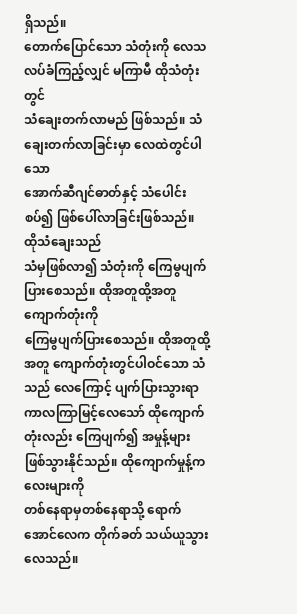ရှိသည်။
တောက်ပြောင်သော သံတုံးကို လေသလပ်ခံကြည့်လျှင် မကြာမီ ထိုသံတုံးတွင်
သံချေးတက်လာမည် ဖြစ်သည်။ သံချေးတက်လာခြင်းမှာ လေထဲတွင်ပါသော
အောက်ဆီဂျင်ဓာတ်နှင့် သံပေါင်းစပ်၍ ဖြစ်ပေါ်လာခြင်းဖြစ်သည်။ ထိုသံချေးသည်
သံမှဖြစ်လာ၍ သံတုံးကို ကြေမွပျက်ပြားစေသည်။ ထိုအတူထို့အတူ ကျောက်တုံးကို
ကြေမွပျက်ပြားစေသည်။ ထိုအတူထို့အတူ ကျောက်တုံးတွင်ပါဝင်သော သံသည် လေကြောင့် ပျက်ပြားသွားရာ ကာလကြာမြင့်လေသော် ထိုကျောက်တုံးလည်း ကြေပျက်၍ အမှုန့်များဖြစ်သွားနိုင်သည်။ ထိုကျောက်မှုန့်ကလေးများကို
တစ်နေရာမှတစ်နေရာသို့ ရောက်အောင်လေက တိုက်ခတ် သယ်ယူသွားလေသည်။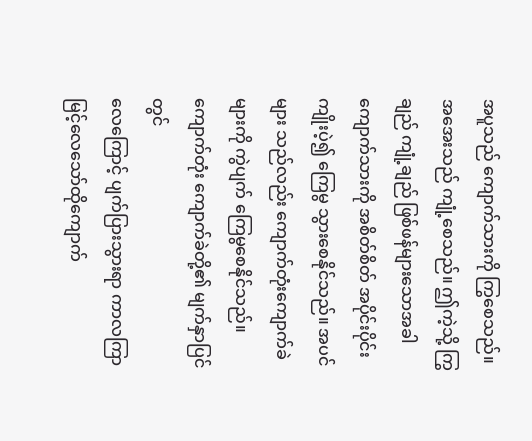အပူသည် ကျောက်သားကို ကြွစေသည်။ အအေးသည် ကျုံ့စေသည်။ ဤကဲ့သို့ ကြွချည် ကျုံ့ချည် ဖြစ်ဖန်များသောအခါ ကျောက်သားကို အစိတ်စိတ် အပိုင်းပိုင်း ကျိုးပဲ့၍ ကြေမွ သွားစေနိုင်သည်။ အပင်များ သည်လည်း ကျောက်တုံးကျောက်ခဲများကို ကွဲပျက် ကြေမွစေနိုင်သည်။ ကျောက်တုံး ကျောက်ခဲတို့၏ မျက်နှာပြင်တွင်
လေကြောင့် ပျက်ပြားသွားရာ ကာလကြာမြင့်လေသော်ထိုကျောက်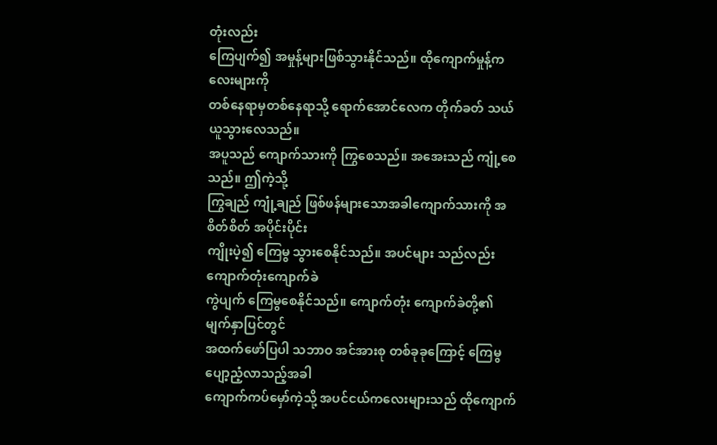တုံးလည်း
ကြေပျက်၍ အမှုန့်များဖြစ်သွားနိုင်သည်။ ထိုကျောက်မှုန့်ကလေးများကို
တစ်နေရာမှတစ်နေရာသို့ ရောက်အောင်လေက တိုက်ခတ် သယ်ယူသွားလေသည်။
အပူသည် ကျောက်သားကို ကြွစေသည်။ အအေးသည် ကျုံ့စေသည်။ ဤကဲ့သို့
ကြွချည် ကျုံ့ချည် ဖြစ်ဖန်များသောအခါကျောက်သားကို အစိတ်စိတ် အပိုင်းပိုင်း
ကျိုးပဲ့၍ ကြေမွ သွားစေနိုင်သည်။ အပင်များ သည်လည်း ကျောက်တုံးကျောက်ခဲ
ကွဲပျက် ကြေမွစေနိုင်သည်။ ကျောက်တုံး ကျောက်ခဲတို့၏ မျက်နှာပြင်တွင်
အထက်ဖော်ပြပါ သဘာဝ အင်အားစု တစ်ခုခုကြောင့် ကြေမွပျော့ညံ့လာသည့်အခါ
ကျောက်ကပ်မှော်ကဲ့သို့ အပင်ငယ်ကလေးများသည် ထိုကျောက်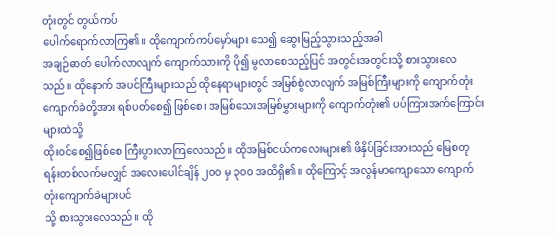တုံးတွင် တွယ်ကပ်
ပေါက်ရောက်လာကြ၏။ ထိုကျောက်ကပ်မှော်များ သေ၍ ဆွေးမြည့်သွားသည့်အခါ
အချဉ်ဓာတ် ပေါက်လာလျက် ကျောက်သားကို ပို၍ မွလာစေသည့်ပြင် အတွင်းအတွင်းသို့ စားသွားလေသည်။ ထိုနောက် အပင်ကြီးများသည် ထိုနေရာများတွင် အမြစ်စွဲလာလျက် အမြစ်ကြီးများကို ကျောက်တုံး ကျောက်ခဲတို့အား ရစ်ပတ်စေ၍ ဖြစ်စေ၊ အမြစ်သေးအမြစ်မွှားများကို ကျောက်တုံး၏ ပပ်ကြားအက်ကြောင်းများထဲသို့
ထိုးဝင်စေ၍ဖြစ်စေ ကြီးပွားလာကြလေသည်။ ထိုအမြစ်ငယ်ကလေးများ၏ ဖိနှိပ်ခြင်းအားသည် မြေစတုရန်းတစ်လက်မလျှင် အလေးပေါင်ချိန် ၂ဝဝ မှ ၃ဝဝ အထိရှိ၏။ ထိုကြောင့် အလွန်မာကျောသော ကျောက်တုံးကျောက်ခဲများပင်
သို့ စားသွားလေသည်။ ထို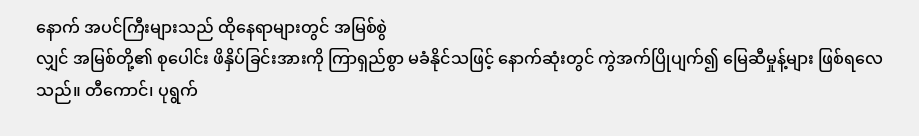နောက် အပင်ကြီးများသည် ထိုနေရာများတွင် အမြစ်စွဲ
လျှင် အမြစ်တို့၏ စုပေါင်း ဖိနှိပ်ခြင်းအားကို ကြာရှည်စွာ မခံနိုင်သဖြင့် နောက်ဆုံးတွင် ကွဲအက်ပြိုပျက်၍ မြေဆီမှုန့်များ ဖြစ်ရလေသည်။ တီကောင်၊ ပုရွက်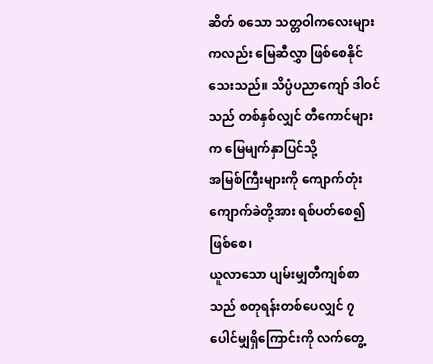ဆိတ် စသော သတ္တဝါကလေးများကလည်း မြေဆီလွှာ ဖြစ်စေနိုင်သေးသည်။ သိပ္ပံပညာကျော် ဒါဝင်သည် တစ်နှစ်လျှင် တီကောင်များက မြေမျက်နှာပြင်သို့
အမြစ်ကြီးများကို ကျောက်တုံး ကျောက်ခဲတို့အား ရစ်ပတ်စေ၍ ဖြစ်စေ၊
ယူလာသော ပျမ်းမျှတီကျစ်စာသည် စတုရန်းတစ်ပေလျှင် ၇ ပေါင်မျှရှိကြောင်းကို လက်တွေ့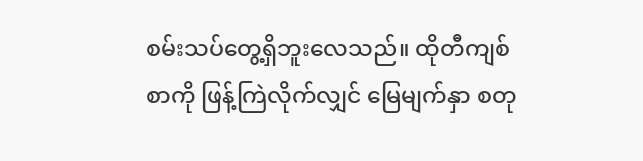စမ်းသပ်တွေ့ရှိဘူးလေသည်။ ထိုတီကျစ်စာကို ဖြန့်ကြဲလိုက်လျှင် မြေမျက်နှာ စတု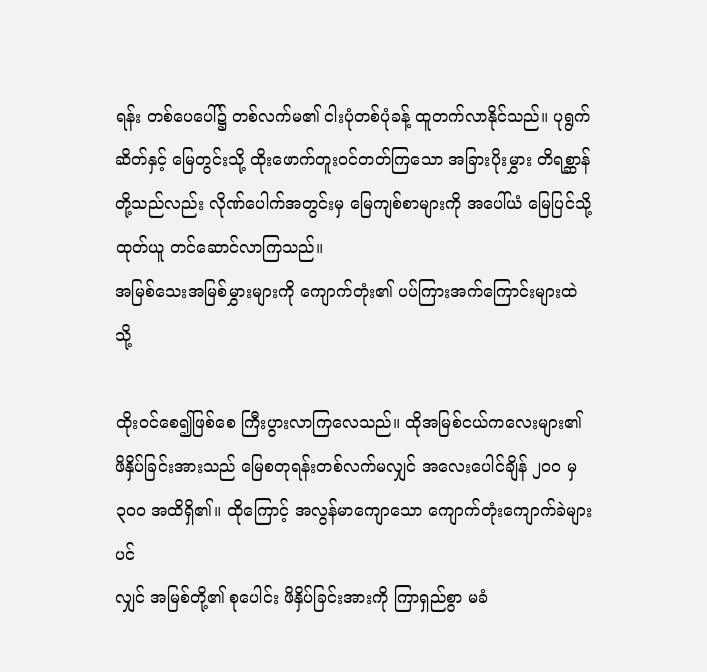ရန်း တစ်ပေပေါ်၌ တစ်လက်မ၏ ငါးပုံတစ်ပုံခန့် ထူတက်လာနိုင်သည်။ ပုရွက်ဆိတ်နှင့် မြေတွင်းသို့ ထိုးဖောက်တူးဝင်တတ်ကြသော အခြားပိုးမွှား တိရစ္ဆာန်တို့သည်လည်း လိုဏ်ပေါက်အတွင်းမှ မြေကျစ်စာများကို အပေါ်ယံ မြေပြင်သို့ ထုတ်ယူ တင်ဆောင်လာကြသည်။
အမြစ်သေးအမြစ်မွှားများကို ကျောက်တုံး၏ ပပ်ကြားအက်ကြောင်းများထဲသို့

ထိုးဝင်စေ၍ဖြစ်စေ ကြီးပွားလာကြလေသည်။ ထိုအမြစ်ငယ်ကလေးများ၏
ဖိနှိပ်ခြင်းအားသည် မြေစတုရန်းတစ်လက်မလျှင် အလေးပေါင်ချိန် ၂ဝဝ မှ
၃ဝဝ အထိရှိ၏။ ထိုကြောင့် အလွန်မာကျောသော ကျောက်တုံးကျောက်ခဲများပင်
လျှင် အမြစ်တို့၏ စုပေါင်း ဖိနှိပ်ခြင်းအားကို ကြာရှည်စွာ မခံ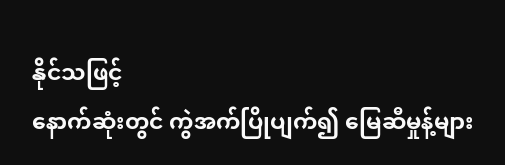နိုင်သဖြင့်
နောက်ဆုံးတွင် ကွဲအက်ပြိုပျက်၍ မြေဆီမှုန့်များ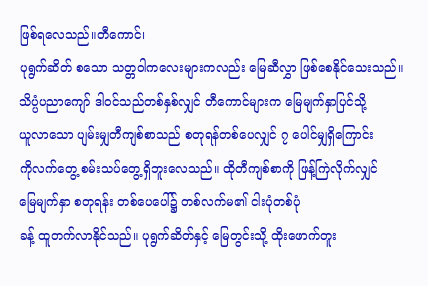ဖြစ်ရလေသည်။တီကောင်၊
ပုရွက်ဆိတ် စသော သတ္တဝါကလေးများကလည်း မြေဆီလွှာ ဖြစ်စေနိုင်သေးသည်။
သိပ္ပံပညာကျော် ဒါဝင်သည်တစ်နှစ်လျှင် တီကောင်များက မြေမျက်နှာပြင်သို့
ယူလာသော ပျမ်းမျှတီကျစ်စာသည် စတုရန်တစ်ပေလျှင် ၇ ပေါင်မျှရှိကြောင်း
ကိုလက်တွေ့ စမ်းသပ်တွေ့ရှိဘူးလေသည်။ ထိုတီကျစ်စာကို ဖြန့်ကြဲလိုက်လျှင်
မြေမျက်နှာ စတုရန်း တစ်ပေပေါ်၌ တစ်လက်မ၏ ငါးပုံတစ်ပုံ
ခန့် ထူတက်လာနိုင်သည်။ ပုရွက်ဆိတ်နှင့် မြေတွင်းသို့ ထိုးဖောက်တူး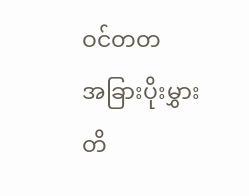ဝင်တတ
အခြားပိုးမွှား တိ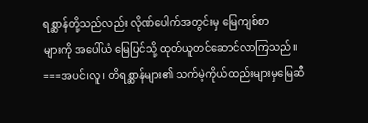ရစ္ဆာန်တို့သည်လည်း လိုဏ်ပေါက်အတွင်းမှ မြေကျစ်စာ
များကို အပေါ်ယံ မြေပြင်သို့ ထုတ်ယူတင်ဆောင်လာကြသည်။
===အပင်၊လူ၊ တိရစ္ဆာန်များ၏ သက်မဲ့ကိုယ်ထည်းများမှမြေဆီ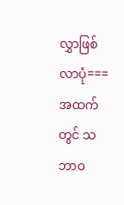လွှာဖြစ်လာပုံ===
အထက်တွင် သဘာဝ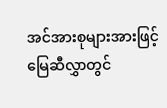အင်အားစုများအားဖြင့် မြေဆီလွှာတွင်